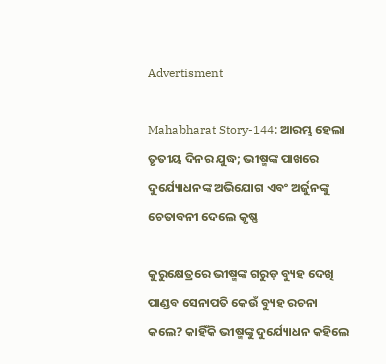Advertisment

Mahabharat Story-144: ଆରମ୍ଭ ହେଲା ତୃତୀୟ ଦିନର ଯୁଦ୍ଧ; ଭୀଷ୍ମଙ୍କ ପାଖରେ ଦୁର୍ଯ୍ୟୋଧନଙ୍କ ଅଭିଯୋଗ ଏବଂ ଅର୍ଜୁନଙ୍କୁ ଚେତାବନୀ ଦେଲେ କୃଷ୍ଣ

କୁରୁକ୍ଷେତ୍ରରେ ଭୀଷ୍ମଙ୍କ ଗରୁଡ଼ ବ୍ୟୁହ ଦେଖି ପାଣ୍ଡବ ସେନାପତି କେଉଁ ବ୍ୟୁହ ରଚନା କଲେ? କାହିଁକି ଭୀଷ୍ମଙ୍କୁ ଦୁର୍ଯ୍ୟୋଧନ କହିଲେ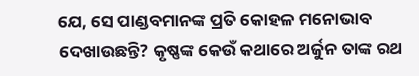ଯେ, ସେ ପାଣ୍ଡବମାନଙ୍କ ପ୍ରତି କୋହଳ ମନୋଭାବ ଦେଖାଉଛନ୍ତି? କୃଷ୍ଣଙ୍କ କେଉଁ କଥାରେ ଅର୍ଜୁନ ତାଙ୍କ ରଥ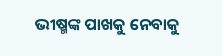ଭୀଷ୍ମଙ୍କ ପାଖକୁ ନେବାକୁ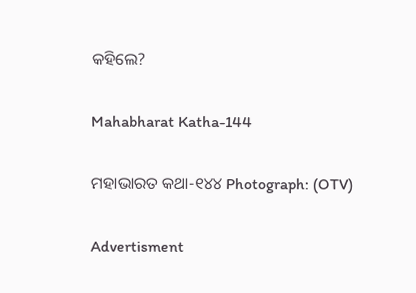କହିଲେ?

Mahabharat Katha-144

ମହାଭାରତ କଥା-୧୪୪ Photograph: (OTV)

Advertisment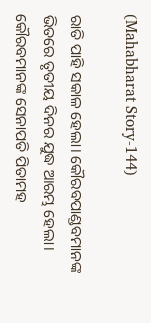(Mahabharat Story-144)

ରାତି ପାହି ସକାଳ ହେଲା। କୌରବପାଣ୍ଡବମାନଙ୍କ ଭିତରେ ତୃତୀୟ ଦିନର ଯୁଦ୍ଧ ଆରମ୍ଭ ହେଲା। କୌରବମାନଙ୍କ ସେନାପତି ପିତାମହ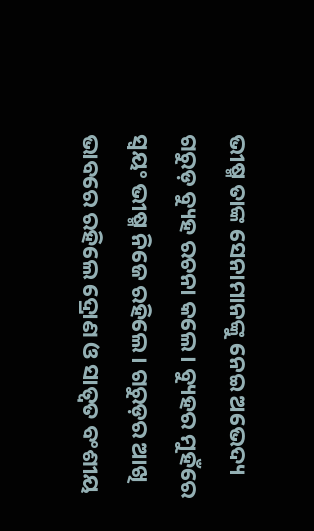ଭୀଷ୍ମ ତାଙ୍କ ସେନାମାନଙ୍କୁ ନେଇ ଅଭେଦ୍ୟ ଗରୁଡ଼ ବ୍ୟୁହ ରଚନା କଲେ। ବ୍ୟୁହର ମୁହଁରେ ସ୍ୱୟଂ ଭୀଷ୍ମ ନିଜେ ରହିଲେ। ଗରୁଡ଼ର ଆଖି ଭାବରେ ରହିଲେ ଦ୍ରୋଣ ଓ ସାତ୍ୱତ ବଂଶୀୟ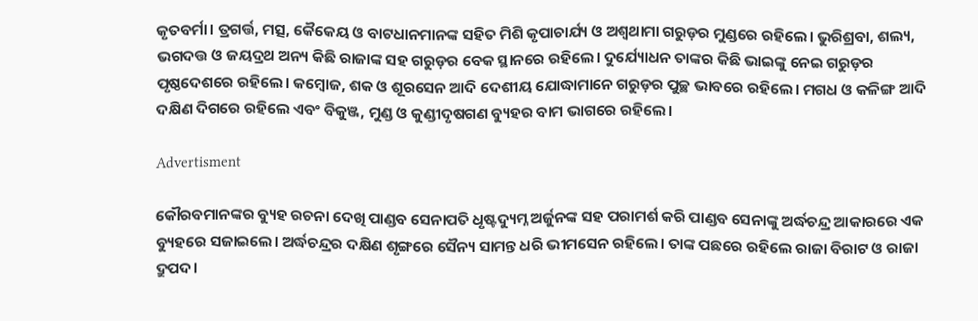କୃତବର୍ମା। ତ୍ରଗର୍ତ୍ତ, ମତ୍ସ, କୈକେୟ ଓ ବାଟଧାନମାନଙ୍କ ସହିତ ମିଶି କୃପାଚାର୍ଯ୍ୟ ଓ ଅଶ୍ୱଥାମା ଗରୁଡ଼ର ମୁଣ୍ଡରେ ରହିଲେ। ଭୁରିଶ୍ରବା, ଶଲ୍ୟ, ଭଗଦତ୍ତ ଓ ଜୟଦ୍ରଥ ଅନ୍ୟ କିଛି ରାଜାଙ୍କ ସହ ଗରୁଡ଼ର ବେକ ସ୍ଥାନରେ ରହିଲେ। ଦୁର୍ଯ୍ୟୋଧନ ତାଙ୍କର କିଛି ଭାଇଙ୍କୁ ନେଇ ଗରୁଡ଼ର ପୃଷ୍ଠଦେଶରେ ରହିଲେ। କମ୍ବୋଜ, ଶକ ଓ ଶୂରସେନ ଆଦି ଦେଶୀୟ ଯୋଦ୍ଧାମାନେ ଗରୁଡ଼ର ପୁଚ୍ଛ ଭାବରେ ରହିଲେ। ମଗଧ ଓ କଳିଙ୍ଗ ଆଦି ଦକ୍ଷିଣ ଦିଗରେ ରହିଲେ ଏବଂ ବିକୁଞ୍ଜ, ମୁଣ୍ଡ ଓ କୁଣ୍ଡୀଦୃଷଗଣ ବ୍ୟୁହର ବାମ ଭାଗରେ ରହିଲେ।

Advertisment

କୌରବମାନଙ୍କର ବ୍ୟୁହ ରଚନା ଦେଖି ପାଣ୍ଡବ ସେନାପତି ଧୃଷ୍ଟଦ୍ୟୁମ୍ନ ଅର୍ଜୁନଙ୍କ ସହ ପରାମର୍ଶ କରି ପାଣ୍ଡବ ସେନାଙ୍କୁ ଅର୍ଦ୍ଧଚନ୍ଦ୍ର ଆକାରରେ ଏକ ବ୍ୟୁହରେ ସଜାଇଲେ। ଅର୍ଦ୍ଧଚନ୍ଦ୍ରର ଦକ୍ଷିଣ ଶୃଙ୍ଗରେ ସୈନ୍ୟ ସାମନ୍ତ ଧରି ଭୀମସେନ ରହିଲେ। ତାଙ୍କ ପଛରେ ରହିଲେ ରାଜା ବିରାଟ ଓ ରାଜା ଦ୍ରୁପଦ।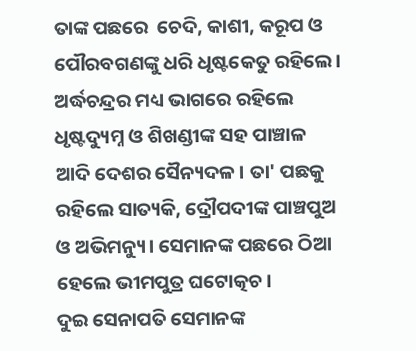ତାଙ୍କ ପଛରେ  ଚେଦି, କାଶୀ, କରୂପ ଓ ପୌରବଗଣଙ୍କୁ ଧରି ଧୃଷ୍ଟକେତୁ ରହିଲେ। ଅର୍ଦ୍ଧଚନ୍ଦ୍ରର ମଧ୍ୟ ଭାଗରେ ରହିଲେ ଧୃଷ୍ଟଦ୍ୟୁମ୍ନ ଓ ଶିଖଣ୍ଡୀଙ୍କ ସହ ପାଞ୍ଚାଳ ଆଦି ଦେଶର ସୈନ୍ୟଦଳ। ତା' ପଛକୁ ରହିଲେ ସାତ୍ୟକି, ଦ୍ରୌପଦୀଙ୍କ ପାଞ୍ଚପୁଅ ଓ ଅଭିମନ୍ୟୁ। ସେମାନଙ୍କ ପଛରେ ଠିଆ ହେଲେ ଭୀମପୁତ୍ର ଘଟୋତ୍କଚ।
ଦୁଇ ସେନାପତି ସେମାନଙ୍କ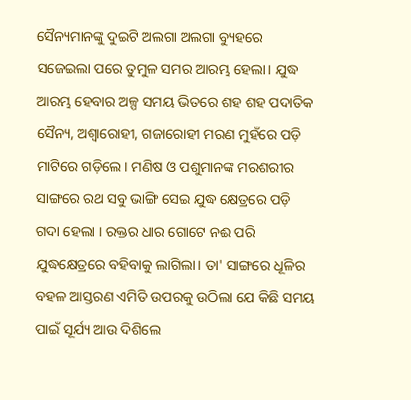ସୈନ୍ୟମାନଙ୍କୁ ଦୁଇଟି ଅଲଗା ଅଲଗା ବ୍ୟୁହରେ ସଜେଇଲା ପରେ ତୁମୁଳ ସମର ଆରମ୍ଭ ହେଲା। ଯୁଦ୍ଧ ଆରମ୍ଭ ହେବାର ଅଳ୍ପ ସମୟ ଭିତରେ ଶହ ଶହ ପଦାତିକ ସୈନ୍ୟ, ଅଶ୍ୱାରୋହୀ, ଗଜାରୋହୀ ମରଣ ମୁହଁରେ ପଡ଼ି ମାଟିରେ ଗଡ଼ିଲେ। ମଣିଷ ଓ ପଶୁମାନଙ୍କ ମରଶରୀର ସାଙ୍ଗରେ ରଥ ସବୁ ଭାଙ୍ଗି ସେଇ ଯୁଦ୍ଧ କ୍ଷେତ୍ରରେ ପଡ଼ି ଗଦା ହେଲା । ରକ୍ତର ଧାର ଗୋଟେ ନଈ ପରି ଯୁଦ୍ଧକ୍ଷେତ୍ରରେ ବହିବାକୁ ଲାଗିଲା। ତା' ସାଙ୍ଗରେ ଧୂଳିର ବହଳ ଆସ୍ତରଣ ଏମିତି ଉପରକୁ ଉଠିଲା ଯେ କିଛି ସମୟ ପାଇଁ ସୂର୍ଯ୍ୟ ଆଉ ଦିଶିଲେ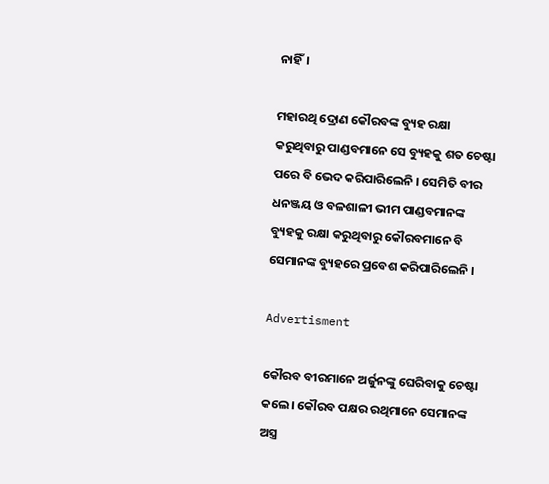ନାହିଁ।

ମହାରଥି ଦ୍ରୋଣ କୌରବଙ୍କ ବ୍ୟୁହ ରକ୍ଷା କରୁଥିବାରୁ ପାଣ୍ଡବମାନେ ସେ ବ୍ୟୁହକୁ ଶତ ଚେଷ୍ଟା ପରେ ବି ଭେଦ କରିପାରିଲେନି । ସେମିତି ବୀର ଧନଞ୍ଜୟ ଓ ବଳଶାଳୀ ଭୀମ ପାଣ୍ଡବମାନଙ୍କ ବ୍ୟୁହକୁ ରକ୍ଷା କରୁଥିବାରୁ କୌରବମାନେ ବି ସେମାନଙ୍କ ବ୍ୟୁହରେ ପ୍ରବେଶ କରିପାରିଲେନି ।

Advertisment

କୌରବ ବୀରମାନେ ଅର୍ଜୁନଙ୍କୁ ଘେରିବାକୁ ଚେଷ୍ଟା କଲେ। କୌରବ ପକ୍ଷର ରଥିମାନେ ସେମାନଙ୍କ ଅସ୍ତ୍ର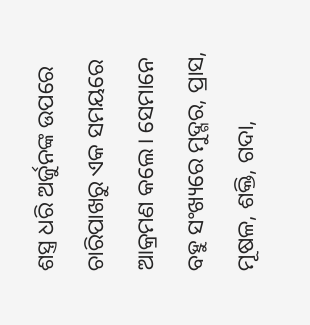ଶସ୍ତ୍ର ଧରି ଅର୍ଜୁନଙ୍କ ଉପରେ ଚାରିପାଖରୁ ଏକ ସମୟରେ ଆକ୍ରମଣ କଲେ। ସେମାନେ ବହୁ ସଂଖ୍ୟରେ ମୁଦ୍ଗର, ପ୍ରାସ, ମୂଷଳ, ଶକ୍ତି, ଗଦା,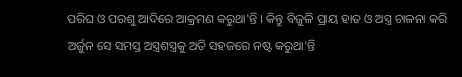ପରିଘ ଓ ପରଶୁ ଆଦିରେ ଆକ୍ରମଣ କରୁଥା'ନ୍ତି । କିନ୍ତୁ ବିଜୁଳି ପ୍ରାୟ ହାତ ଓ ଅସ୍ତ୍ର ଚାଳନା କରି ଅର୍ଜୁନ ସେ ସମସ୍ତ ଅସ୍ତ୍ରଶସ୍ତ୍ରକୁ ଅତି ସହଜରେ ନଷ୍ଟ କରୁଥା'ନ୍ତି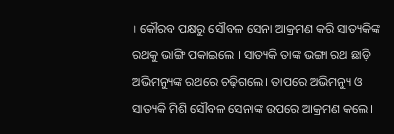। କୌରବ ପକ୍ଷରୁ ସୌବଳ ସେନା ଆକ୍ରମଣ କରି ସାତ୍ୟକିଙ୍କ ରଥକୁ ଭାଙ୍ଗି ପକାଇଲେ । ସାତ୍ୟକି ତାଙ୍କ ଭଙ୍ଗା ରଥ ଛାଡ଼ି ଅଭିମନ୍ୟୁଙ୍କ ରଥରେ ଚଢ଼ିଗଲେ। ତାପରେ ଅଭିମନ୍ୟୁ ଓ ସାତ୍ୟକି ମିଶି ସୌବଳ ସେନାଙ୍କ ଉପରେ ଆକ୍ରମଣ କଲେ।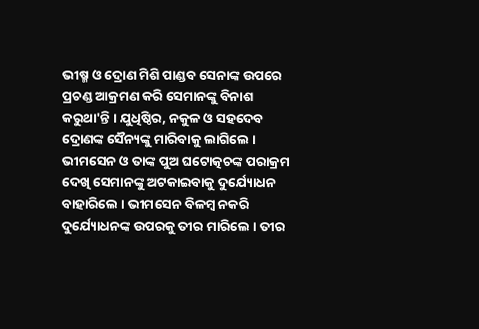ଭୀଷ୍ମ ଓ ଦ୍ରୋଣ ମିଶି ପାଣ୍ଡବ ସେନାଙ୍କ ଉପରେ ପ୍ରଚଣ୍ଡ ଆକ୍ରମଣ କରି ସେମାନଙ୍କୁ ବିନାଶ କରୁଥା'ନ୍ତି । ଯୁଧିଷ୍ଠିର, ନକୁଳ ଓ ସହଦେବ ଦ୍ରୋଣଙ୍କ ସୈନ୍ୟଙ୍କୁ ମାରିବାକୁ ଲାଗିଲେ । ଭୀମସେନ ଓ ତାଙ୍କ ପୁଅ ଘଟୋତ୍କଚଙ୍କ ପରାକ୍ରମ ଦେଖି ସେମାନଙ୍କୁ ଅଟକାଇବାକୁ ଦୁର୍ଯ୍ୟୋଧନ ବାହାରିଲେ । ଭୀମସେନ ବିଳମ୍ବ ନକରି ଦୁର୍ଯ୍ୟୋଧନଙ୍କ ଉପରକୁ ତୀର ମାରିଲେ । ତୀର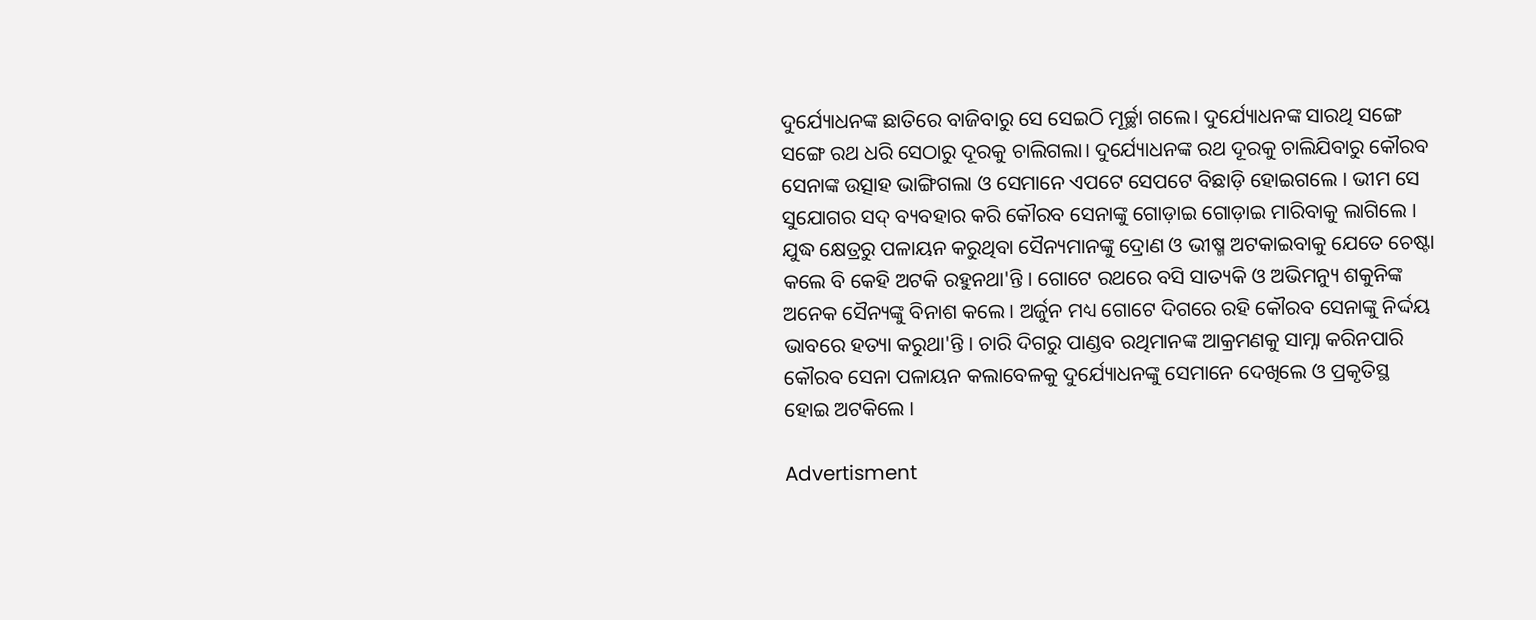ଦୁର୍ଯ୍ୟୋଧନଙ୍କ ଛାତିରେ ବାଜିବାରୁ ସେ ସେଇଠି ମୂର୍ଚ୍ଛା ଗଲେ। ଦୁର୍ଯ୍ୟୋଧନଙ୍କ ସାରଥି ସଙ୍ଗେ ସଙ୍ଗେ ରଥ ଧରି ସେଠାରୁ ଦୂରକୁ ଚାଲିଗଲା। ଦୁର୍ଯ୍ୟୋଧନଙ୍କ ରଥ ଦୂରକୁ ଚାଲିଯିବାରୁ କୌରବ ସେନାଙ୍କ ଉତ୍ସାହ ଭାଙ୍ଗିଗଲା ଓ ସେମାନେ ଏପଟେ ସେପଟେ ବିଛାଡ଼ି ହୋଇଗଲେ । ଭୀମ ସେ ସୁଯୋଗର ସଦ୍ ବ୍ୟବହାର କରି କୌରବ ସେନାଙ୍କୁ ଗୋଡ଼ାଇ ଗୋଡ଼ାଇ ମାରିବାକୁ ଲାଗିଲେ । ଯୁଦ୍ଧ କ୍ଷେତ୍ରରୁ ପଳାୟନ କରୁଥିବା ସୈନ୍ୟମାନଙ୍କୁ ଦ୍ରୋଣ ଓ ଭୀଷ୍ମ ଅଟକାଇବାକୁ ଯେତେ ଚେଷ୍ଟା କଲେ ବି କେହି ଅଟକି ରହୁନଥା'ନ୍ତି । ଗୋଟେ ରଥରେ ବସି ସାତ୍ୟକି ଓ ଅଭିମନ୍ୟୁ ଶକୁନିଙ୍କ ଅନେକ ସୈନ୍ୟଙ୍କୁ ବିନାଶ କଲେ । ଅର୍ଜୁନ ମଧ୍ୟ ଗୋଟେ ଦିଗରେ ରହି କୌରବ ସେନାଙ୍କୁ ନିର୍ଦ୍ଦୟ ଭାବରେ ହତ୍ୟା କରୁଥା'ନ୍ତି । ଚାରି ଦିଗରୁ ପାଣ୍ଡବ ରଥିମାନଙ୍କ ଆକ୍ରମଣକୁ ସାମ୍ନା କରିନପାରି କୌରବ ସେନା ପଳାୟନ କଲାବେଳକୁ ଦୁର୍ଯ୍ୟୋଧନଙ୍କୁ ସେମାନେ ଦେଖିଲେ ଓ ପ୍ରକୃତିସ୍ଥ ହୋଇ ଅଟକିଲେ ।

Advertisment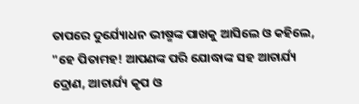ତାପରେ ଦୁର୍ଯ୍ୟୋଧନ ଭୀଷ୍ମଙ୍କ ପାଖକୁ ଆସିଲେ ଓ କହିଲେ, "ହେ ପିତାମହ! ଆପଣଙ୍କ ପରି ଯୋଦ୍ଧାଙ୍କ ସହ ଆଚାର୍ଯ୍ୟ ଦ୍ରୋଣ, ଆଚାର୍ଯ୍ୟ କୃପ ଓ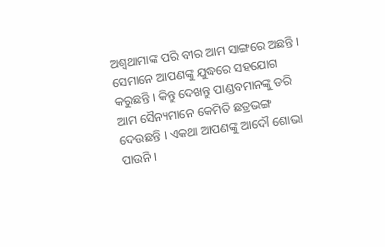ଅଶ୍ୱଥାମାଙ୍କ ପରି ବୀର ଆମ ସାଙ୍ଗରେ ଅଛନ୍ତି । ସେମାନେ ଆପଣଙ୍କୁ ଯୁଦ୍ଧରେ ସହଯୋଗ କରୁଛନ୍ତି । କିନ୍ତୁ ଦେଖନ୍ତୁ ପାଣ୍ଡବମାନଙ୍କୁ ଡରି ଆମ ସୈନ୍ୟମାନେ କେମିତି ଛତ୍ରଭଙ୍ଗ ଦେଉଛନ୍ତି । ଏକଥା ଆପଣଙ୍କୁ ଆଦୌ ଶୋଭା ପାଉନି ।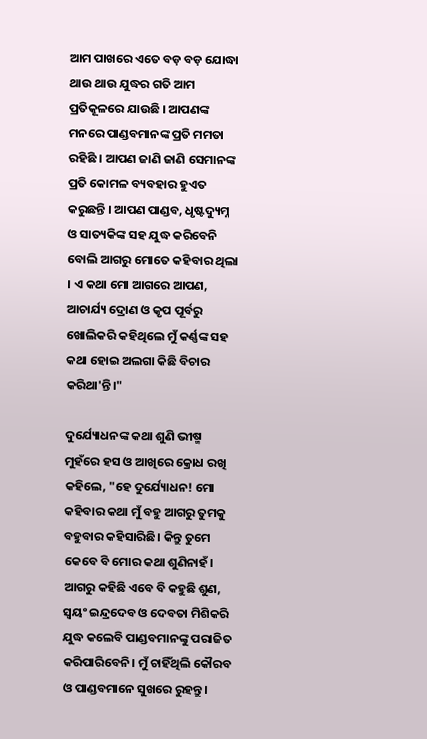ଆମ ପାଖରେ ଏତେ ବଡ଼ ବଡ଼ ଯୋଦ୍ଧା ଥାଉ ଥାଉ ଯୁଦ୍ଧର ଗତି ଆମ ପ୍ରତିକୂଳରେ ଯାଉଛି । ଆପଣଙ୍କ ମନରେ ପାଣ୍ଡବମାନଙ୍କ ପ୍ରତି ମମତା ରହିଛି । ଆପଣ ଜାଣି ଜାଣି ସେମାନଙ୍କ ପ୍ରତି କୋମଳ ବ୍ୟବହାର ହୁଏତ କରୁଛନ୍ତି । ଆପଣ ପାଣ୍ଡବ, ଧୃଷ୍ଟଦ୍ୟୁମ୍ନ ଓ ସାତ୍ୟକିଙ୍କ ସହ ଯୁଦ୍ଧ କରିବେନି ବୋଲି ଆଗରୁ ମୋତେ କହିବାର ଥିଲା । ଏ କଥା ମୋ ଆଗରେ ଆପଣ, ଆଚାର୍ଯ୍ୟ ଦ୍ରୋଣ ଓ କୃପ ପୂର୍ବରୁ ଖୋଲିକରି କହିଥିଲେ ମୁଁ କର୍ଣ୍ଣଙ୍କ ସହ କଥା ହୋଇ ଅଲଗା କିଛି ବିଚାର କରିଥା'ନ୍ତି।"

ଦୁର୍ଯ୍ୟୋଧନଙ୍କ କଥା ଶୁଣି ଭୀଷ୍ମ ମୁହଁରେ ହସ ଓ ଆଖିରେ କ୍ରୋଧ ରଖି କହିଲେ, "ହେ ଦୁର୍ଯ୍ୟୋଧନ! ମୋ କହିବାର କଥା ମୁଁ ବହୁ ଆଗରୁ ତୁମକୁ ବହୁବାର କହିସାରିଛି। କିନ୍ତୁ ତୁମେ କେବେ ବି ମୋର କଥା ଶୁଣିନାହଁ। ଆଗରୁ କହିଛି ଏବେ ବି କହୁଛି ଶୁଣ, ସ୍ୱୟଂ ଇନ୍ଦ୍ରଦେବ ଓ ଦେବତା ମିଶିକରି ଯୁଦ୍ଧ କଲେବି ପାଣ୍ଡବମାନଙ୍କୁ ପରାଜିତ କରିପାରିବେନି। ମୁଁ ଚାହିଁଥିଲି କୌରବ ଓ ପାଣ୍ଡବମାନେ ସୁଖରେ ରୁହନ୍ତୁ।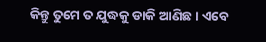କିନ୍ତୁ ତୁମେ ତ ଯୁଦ୍ଧକୁ ଡାକି ଆଣିଛ। ଏବେ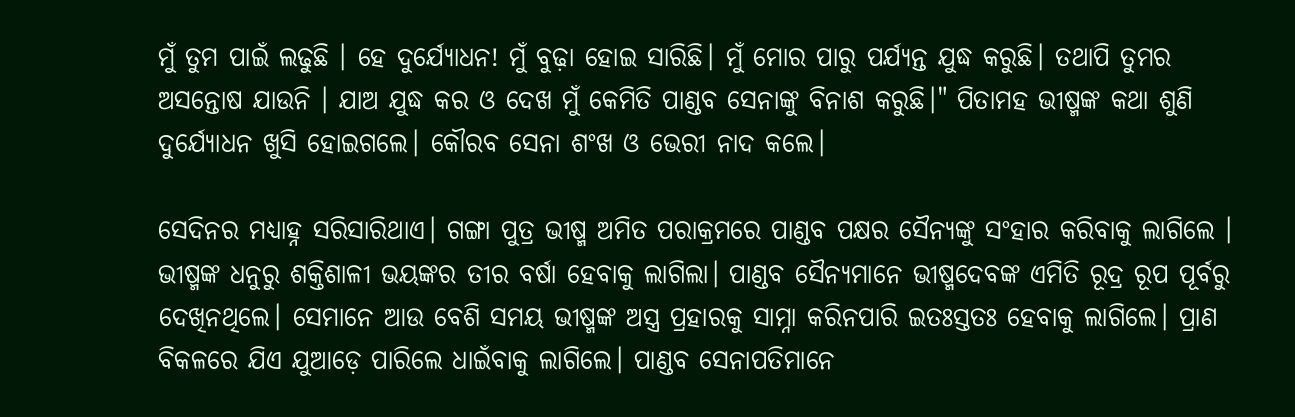ମୁଁ ତୁମ ପାଇଁ ଲଢୁଛି । ହେ ଦୁର୍ଯ୍ୟୋଧନ! ମୁଁ ବୁଢ଼ା ହୋଇ ସାରିଛି। ମୁଁ ମୋର ପାରୁ ପର୍ଯ୍ୟନ୍ତ ଯୁଦ୍ଧ କରୁଛି। ତଥାପି ତୁମର ଅସନ୍ତୋଷ ଯାଉନି । ଯାଅ ଯୁଦ୍ଧ କର ଓ ଦେଖ ମୁଁ କେମିତି ପାଣ୍ଡବ ସେନାଙ୍କୁ ବିନାଶ କରୁଛି।" ପିତାମହ ଭୀଷ୍ମଙ୍କ କଥା ଶୁଣି  ଦୁର୍ଯ୍ୟୋଧନ ଖୁସି ହୋଇଗଲେ। କୌରବ ସେନା ଶଂଖ ଓ ଭେରୀ ନାଦ କଲେ।

ସେଦିନର ମଧ୍ୟାହ୍ନ ସରିସାରିଥାଏ। ଗଙ୍ଗା ପୁତ୍ର ଭୀଷ୍ମ ଅମିତ ପରାକ୍ରମରେ ପାଣ୍ଡବ ପକ୍ଷର ସୈନ୍ୟଙ୍କୁ ସଂହାର କରିବାକୁ ଲାଗିଲେ । ଭୀଷ୍ମଙ୍କ ଧନୁରୁ ଶକ୍ତିଶାଳୀ ଭୟଙ୍କର ତୀର ବର୍ଷା ହେବାକୁ ଲାଗିଲା। ପାଣ୍ଡବ ସୈନ୍ୟମାନେ ଭୀଷ୍ମଦେବଙ୍କ ଏମିତି ରୂଦ୍ର ରୂପ ପୂର୍ବରୁ ଦେଖିନଥିଲେ। ସେମାନେ ଆଉ ବେଶି ସମୟ ଭୀଷ୍ମଙ୍କ ଅସ୍ତ୍ର ପ୍ରହାରକୁ ସାମ୍ନା କରିନପାରି ଇତଃସ୍ତତଃ ହେବାକୁ ଲାଗିଲେ। ପ୍ରାଣ ବିକଳରେ ଯିଏ ଯୁଆଡ଼େ ପାରିଲେ ଧାଇଁବାକୁ ଲାଗିଲେ। ପାଣ୍ଡବ ସେନାପତିମାନେ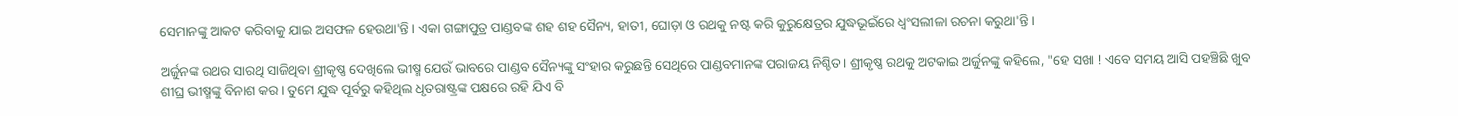ସେମାନଙ୍କୁ ଆକଟ କରିବାକୁ ଯାଇ ଅସଫଳ ହେଉଥା'ନ୍ତି । ଏକା ଗଙ୍ଗାପୁତ୍ର ପାଣ୍ଡବଙ୍କ ଶହ ଶହ ସୈନ୍ୟ, ହାତୀ, ଘୋଡ଼ା ଓ ରଥକୁ ନଷ୍ଟ କରି କୁରୁକ୍ଷେତ୍ରର ଯୁଦ୍ଧଭୂଇଁରେ ଧ୍ୱଂସଲୀଳା ରଚନା କରୁଥା'ନ୍ତି।

ଅର୍ଜୁନଙ୍କ ରଥର ସାରଥି ସାଜିଥିବା ଶ୍ରୀକୃଷ୍ଣ ଦେଖିଲେ ଭୀଷ୍ମ ଯେଉଁ ଭାବରେ ପାଣ୍ଡବ ସୈନ୍ୟଙ୍କୁ ସଂହାର କରୁଛନ୍ତି ସେଥିରେ ପାଣ୍ଡବମାନଙ୍କ ପରାଜୟ ନିଶ୍ଚିତ। ଶ୍ରୀକୃଷ୍ଣ ରଥକୁ ଅଟକାଇ ଅର୍ଜୁନଙ୍କୁ କହିଲେ, "ହେ ସଖା ! ଏବେ ସମୟ ଆସି ପହଞ୍ଚିଛି ଖୁବ ଶୀଘ୍ର ଭୀଷ୍ମଙ୍କୁ ବିନାଶ କର। ତୁମେ ଯୁଦ୍ଧ ପୂର୍ବରୁ କହିଥିଲ ଧୃତରାଷ୍ଟ୍ରଙ୍କ ପକ୍ଷରେ ରହି ଯିଏ ବି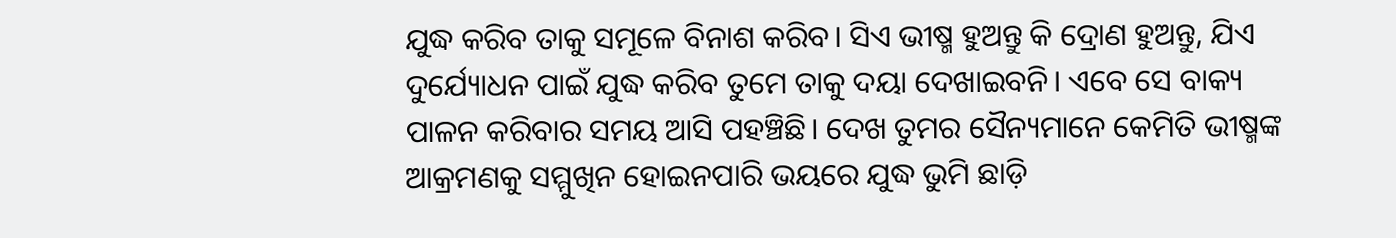ଯୁଦ୍ଧ କରିବ ତାକୁ ସମୂଳେ ବିନାଶ କରିବ। ସିଏ ଭୀଷ୍ମ ହୁଅନ୍ତୁ କି ଦ୍ରୋଣ ହୁଅନ୍ତୁ, ଯିଏ ଦୁର୍ଯ୍ୟୋଧନ ପାଇଁ ଯୁଦ୍ଧ କରିବ ତୁମେ ତାକୁ ଦୟା ଦେଖାଇବନି। ଏବେ ସେ ବାକ୍ୟ ପାଳନ କରିବାର ସମୟ ଆସି ପହଞ୍ଚିଛି। ଦେଖ ତୁମର ସୈନ୍ୟମାନେ କେମିତି ଭୀଷ୍ମଙ୍କ ଆକ୍ରମଣକୁ ସମ୍ମୁଖିନ ହୋଇନପାରି ଭୟରେ ଯୁଦ୍ଧ ଭୁମି ଛାଡ଼ି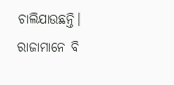ଚାଲିଯାଉଛନ୍ତି। ରାଜାମାନେ ବି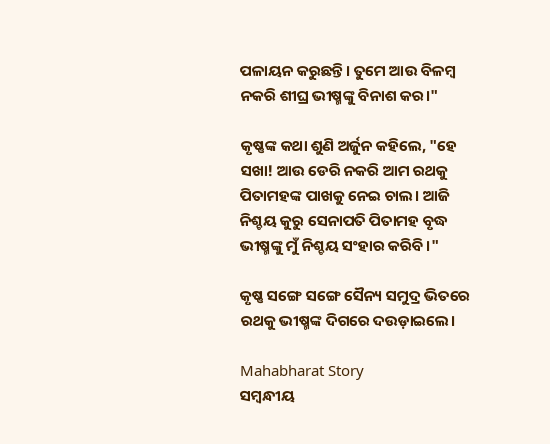ପଳାୟନ କରୁଛନ୍ତି। ତୁମେ ଆଉ ବିଳମ୍ବ ନକରି ଶୀଘ୍ର ଭୀଷ୍ମଙ୍କୁ ବିନାଶ କର।"

କୃଷ୍ଣଙ୍କ କଥା ଶୁଣି ଅର୍ଜୁନ କହିଲେ, "ହେ ସଖା! ଆଉ ଡେରି ନକରି ଆମ ରଥକୁ ପିତାମହଙ୍କ ପାଖକୁ ନେଇ ଚାଲ। ଆଜି ନିଶ୍ଚୟ କୁରୁ ସେନାପତି ପିତାମହ ବୃଦ୍ଧ ଭୀଷ୍ମଙ୍କୁ ମୁଁ ନିଶ୍ଚୟ ସଂହାର କରିବି।"

କୃଷ୍ଣ ସଙ୍ଗେ ସଙ୍ଗେ ସୈନ୍ୟ ସମୁଦ୍ର ଭିତରେ ରଥକୁ ଭୀଷ୍ମଙ୍କ ଦିଗରେ ଦଉଡ଼ାଇଲେ।

Mahabharat Story
ସମ୍ବନ୍ଧୀୟ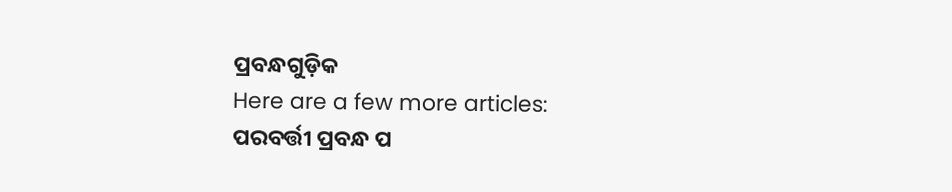ପ୍ରବନ୍ଧଗୁଡ଼ିକ
Here are a few more articles:
ପରବର୍ତ୍ତୀ ପ୍ରବନ୍ଧ ପ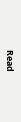Read